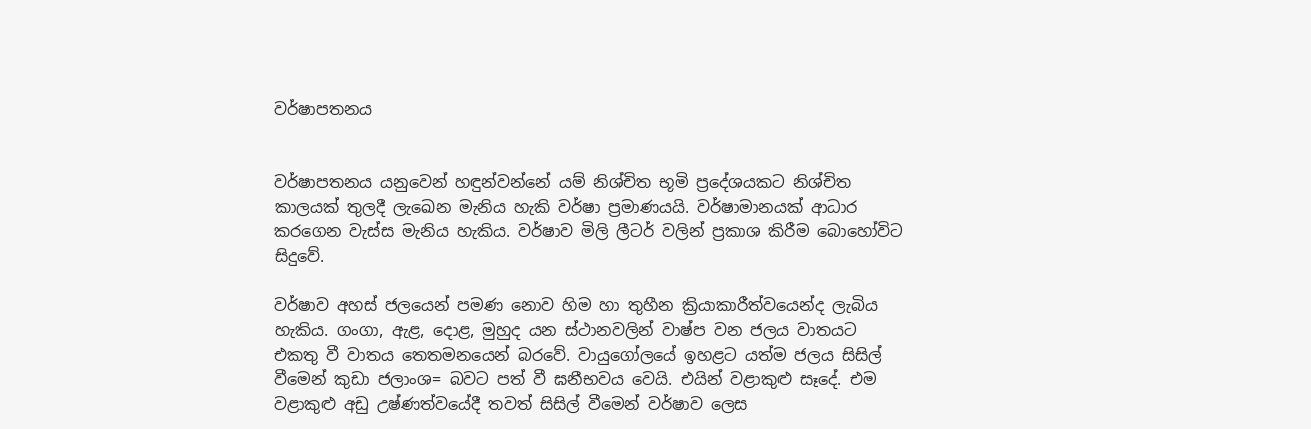වර්ෂාපතනය


වර්ෂාපතනය යනුවෙන් හඳුන්වන්නේ යම් නිශ්චිත භූමි ප්‍රදේශයකට නිශ්චිත කාලයක් තුලදී ලැඛෙන මැනිය හැකි වර්ෂා ප්‍රමාණයයි. වර්ෂාමානයක් ආධාර කරගෙන වැස්ස මැනිය හැකිය. වර්ෂාව මිලි ලීටර් වලින් ප්‍රකාශ කිරීම බොහෝවිට සිදුවේ.

වර්ෂාව අහස් ජලයෙන් පමණ නොව හිම හා තුහීන ක්‍රියාකාරීත්වයෙන්ද ලැබිය හැකිය. ගංගා, ඇළ, දොළ, මුහුද යන ස්ථානවලින් වාෂ්ප වන ජලය වාතයට එකතු වී වාතය තෙතමනයෙන් බරවේ. වායුගෝලයේ ඉහළට යත්ම ජලය සිසිල් වීමෙන් කුඩා ජලාංශ= බවට පත් වී ඝනීභවය වෙයි. එයින් වළාකුළු සෑදේ. එම වළාකුළු අඩු උෂ්ණත්වයේදී තවත් සිසිල් වීමෙන් වර්ෂාව ලෙස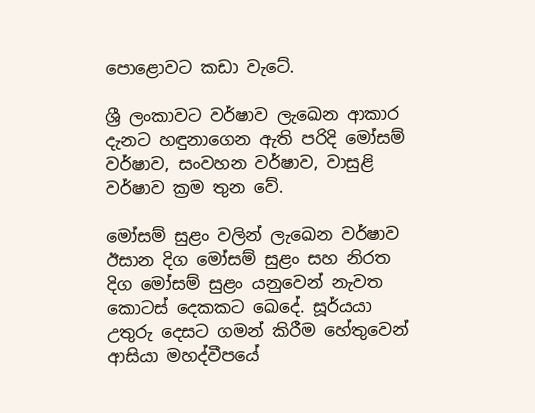පොළොවට කඩා වැටේ.

ශ්‍රී ලංකාවට වර්ෂාව ලැඛෙන ආකාර දැනට හඳුනාගෙන ඇති පරිදි මෝසම් වර්ෂාව, සංවහන වර්ෂාව, වාසුළි වර්ෂාව ක්‍රම තුන වේ.

මෝසම් සුළං වලින් ලැඛෙන වර්ෂාව ඊසාන දිග මෝසම් සුළං සහ නිරත දිග මෝසම් සුළං යනුවෙන් නැවත කොටස් දෙකකට ඛෙදේ. සූර්යයා උතුරු දෙසට ගමන් කිරීම හේතුවෙන් ආසියා මහද්වීපයේ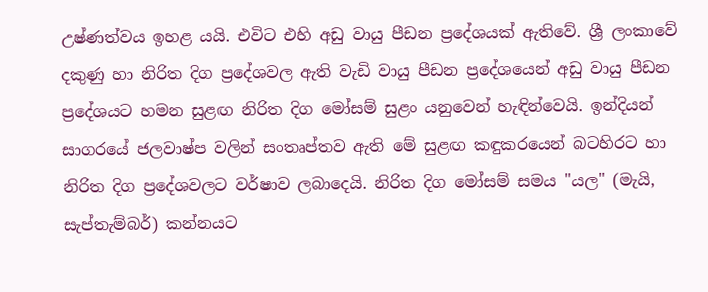උෂ්ණත්වය ඉහළ යයි. එවිට එහි අඩු වායු පීඩන ප්‍රදේශයක් ඇතිවේ. ශ්‍රී ලංකාවේ දකුණු හා නිරිත දිග ප්‍රදේශවල ඇති වැඩි වායු පීඩන ප්‍රදේශයෙන් අඩු වායු පීඩන ප්‍රදේශයට හමන සුළඟ නිරිත දිග මෝසම් සුළං යනුවෙන් හැඳින්වෙයි. ඉන්දියන් සාගරයේ ජලවාෂ්ප වලින් සංතෘප්තව ඇති මේ සුළඟ කඳුකරයෙන් බටහිරට හා නිරිත දිග ප්‍රදේශවලට වර්ෂාව ලබාදෙයි. නිරිත දිග මෝසම් සමය "යල" (මැයි, සැප්තැම්බර්) කන්නයට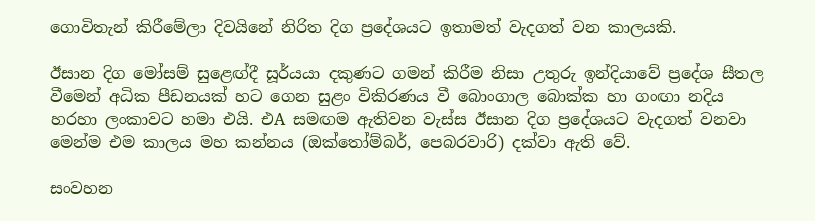ගොවිතැන් කිරීමේලා දිවයිනේ නිරිත දිග ප්‍රදේශයට ඉතාමත් වැදගත් වන කාලයකි.

ඊසාන දිග මෝසම් සුළෙඟ්දී සූර්යයා දකුණට ගමන් කිරීම නිසා උතුරු ඉන්දියාවේ ප්‍රදේශ සීතල වීමෙන් අධික පීඩනයක් හට ගෙන සුළං විකිරණය වී බොංගාල බොක්ක හා ගංඟා නදිය හරහා ලංකාවට හමා එයි. එA සමඟම ඇතිවන වැස්ස ඊසාන දිග ප්‍රදේශයට වැදගත් වනවා මෙන්ම එම කාලය මහ කන්නය (ඔක්තෝම්බර්, පෙබරවාරි) දක්වා ඇති වේ.

සංවහන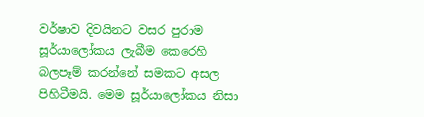වර්ෂාව දිවයිනට වසර පුරාම සූර්යාලෝකය ලැබීම කෙරෙහි බලපෑම් කරන්නේ සමකට අසල පිහිටීමයි. මෙම සූර්යාලෝකය නිසා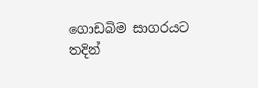ගොඩබිම සාගරයට තදින්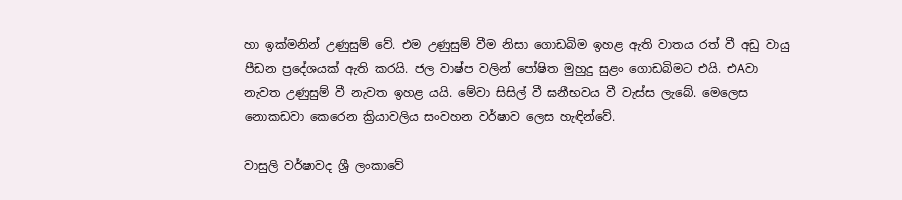හා ඉක්මනින් උණුසුම් වේ. එම උණුසුම් වීම නිසා ගොඩබිම ඉහළ ඇති වාතය රත් වී අඩු වායු පීඩන ප්‍රදේශයක් ඇති කරයි. ජල වාෂ්ප වලින් පෝෂිත මුහුදු සුළං ගොඩබිමට එයි. එAවා නැවත උණුසුම් වී නැවත ඉහළ යයි. මේවා සිසිල් වී ඝනීභවය වී වැස්ස ලැබේ. මෙලෙස නොකඩවා කෙරෙන ක්‍රියාවලිය සංවහන වර්ෂාව ලෙස හැඳින්වේ.

වාසුලි වර්ෂාවද ශ්‍රී ලංකාවේ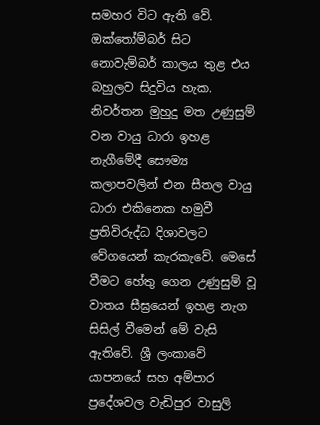සමහර විට ඇති වේ. ඔක්තෝම්බර් සිට නොවැම්බර් කාලය තුළ එය බහුලව සිදුවිය හැක. නිවර්තන මුහුදු මත උණුසුම් වන වායු ධාරා ඉහළ නැගීමේදී සෞම්‍ය කලාපවලින් එන සීතල වායු ධාරා එකිනෙක හමුවී ප්‍රතිවිරුද්ධ දිශාවලට වේගයෙන් කැරකැවේ. මෙසේ වීමට හේතු ගෙන උණුසුම් වූ වාතය සීඝ්‍රයෙන් ඉහළ නැග සිසිල් වීමෙන් මේ වැසි ඇතිවේ. ශ්‍රී ලංකාවේ යාපනයේ සහ අම්පාර ප්‍රදේශවල වැඩිපුර වාසුලි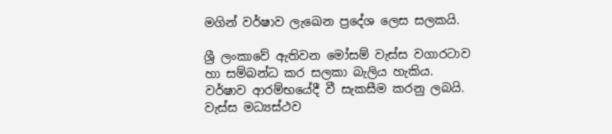මගින් වර්ෂාව ලැඛෙන ප්‍රදේශ ලෙස සලකයි.

ශ්‍රී ලංකාවේ ඇතිවන මෝසම් වැස්ස වගාරටාව හා සම්බන්ධ කර සලකා බැලිය හැකිය. වර්ෂාව ආරම්භයේදී වී සැකසීම කරනු ලබයි. වැස්ස මධ්‍යස්ථව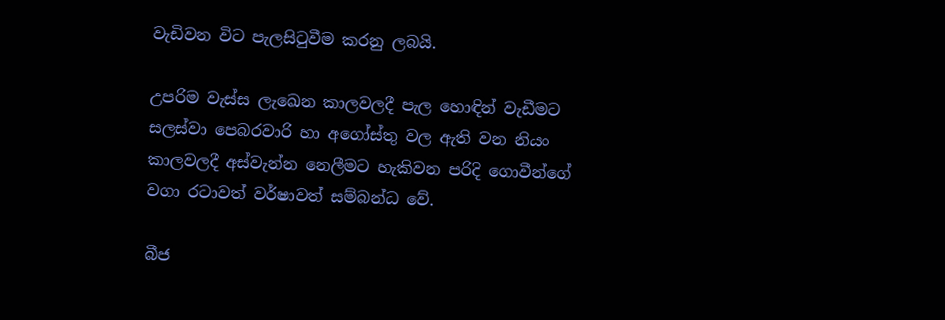වැඩිවන විට පැලසිටුවීම කරනු ලබයි.

උපරිම වැස්ස ලැඛෙන කාලවලදී පැල හොඳින් වැඩීමට සලස්වා පෙබරවාරි හා අගෝස්තු වල ඇති වන නියං කාලවලදී අස්වැන්න නෙලීමට හැකිවන පරිදි ගොවීන්ගේ වගා රටාවත් වර්ෂාවත් සම්බන්ධ වේ.

බීජ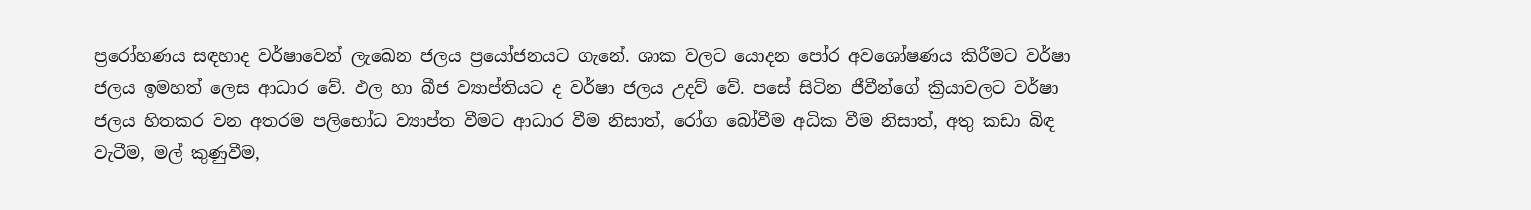ප්‍රරෝහණය සඳහාද වර්ෂාවෙන් ලැඛෙන ජලය ප්‍රයෝජනයට ගැනේ. ශාක වලට යොදන පෝර අවශෝෂණය කිරීමට වර්ෂා ජලය ඉමහත් ලෙස ආධාර වේ. ඵල හා බීජ ව්‍යාප්තියට ද වර්ෂා ජලය උදව් වේ. පසේ සිටින ජීවීන්ගේ ක්‍රියාවලට වර්ෂා ජලය හිතකර වන අතරම පලිභෝධ ව්‍යාප්ත වීමට ආධාර වීම නිසාත්, රෝග බෝවීම අධික වීම නිසාත්, අතු කඩා බිඳ වැටීම, මල් කුණුවීම,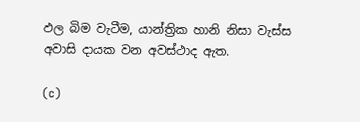ඵල බිම වැටීම, යාන්ත්‍රික හානි නිසා වැස්ස අවාසි දායක වන අවස්ථාද ඇත.

(c)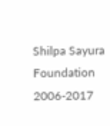Shilpa Sayura Foundation 2006-2017